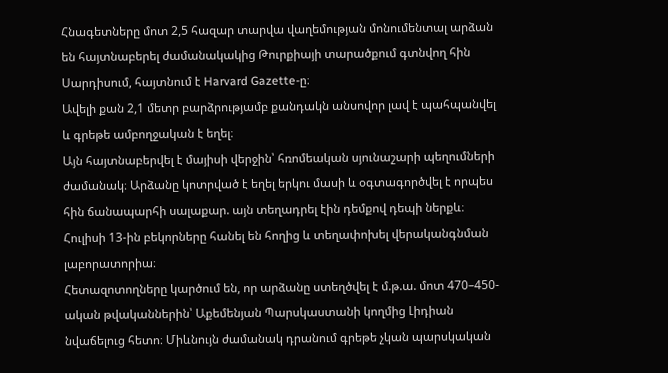Հնագետները մոտ 2,5 հազար տարվա վաղեմության մոնումենտալ արձան են հայտնաբերել ժամանակակից Թուրքիայի տարածքում գտնվող հին Սարդիսում, հայտնում է Harvard Gazette-ը։
Ավելի քան 2,1 մետր բարձրությամբ քանդակն անսովոր լավ է պահպանվել և գրեթե ամբողջական է եղել։
Այն հայտնաբերվել է մայիսի վերջին՝ հռոմեական սյունաշարի պեղումների ժամանակ։ Արձանը կոտրված է եղել երկու մասի և օգտագործվել է որպես հին ճանապարհի սալաքար. այն տեղադրել էին դեմքով դեպի ներքև։ Հուլիսի 13-ին բեկորները հանել են հողից և տեղափոխել վերականգնման լաբորատորիա։
Հետազոտողները կարծում են, որ արձանը ստեղծվել է մ.թ.ա. մոտ 470–450-ական թվականներին՝ Աքեմենյան Պարսկաստանի կողմից Լիդիան նվաճելուց հետո։ Միևնույն ժամանակ դրանում գրեթե չկան պարսկական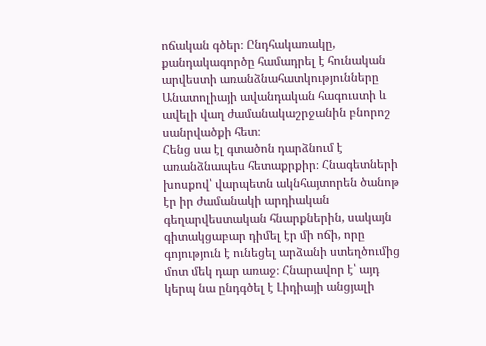ոճական գծեր։ Ընդհակառակը, քանդակագործը համադրել է հունական արվեստի առանձնահատկությունները Անատոլիայի ավանդական հագուստի և ավելի վաղ ժամանակաշրջանին բնորոշ սանրվածքի հետ։
Հենց սա էլ գտածոն դարձնում է առանձնապես հետաքրքիր։ Հնագետների խոսքով՝ վարպետն ակնհայտորեն ծանոթ էր իր ժամանակի արդիական գեղարվեստական հնարքներին, սակայն գիտակցաբար դիմել էր մի ոճի, որը գոյություն է ունեցել արձանի ստեղծումից մոտ մեկ դար առաջ։ Հնարավոր է՝ այդ կերպ նա ընդգծել է Լիդիայի անցյալի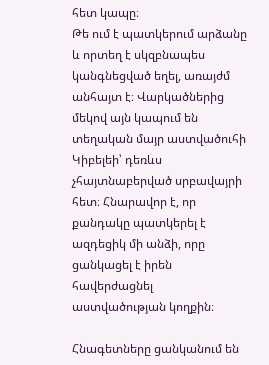հետ կապը։
Թե ում է պատկերում արձանը և որտեղ է սկզբնապես կանգնեցված եղել, առայժմ անհայտ է։ Վարկածներից մեկով այն կապում են տեղական մայր աստվածուհի Կիբելեի՝ դեռևս չհայտնաբերված սրբավայրի հետ։ Հնարավոր է, որ քանդակը պատկերել է ազդեցիկ մի անձի, որը ցանկացել է իրեն հավերժացնել աստվածության կողքին։

Հնագետները ցանկանում են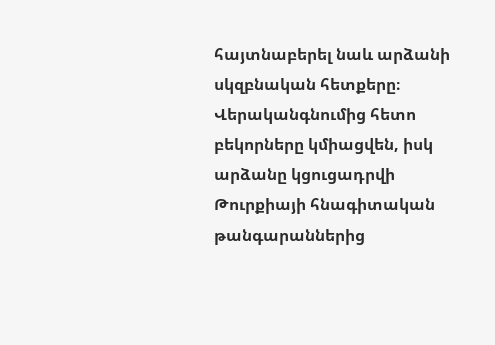հայտնաբերել նաև արձանի սկզբնական հետքերը։ Վերականգնումից հետո բեկորները կմիացվեն, իսկ արձանը կցուցադրվի Թուրքիայի հնագիտական թանգարաններից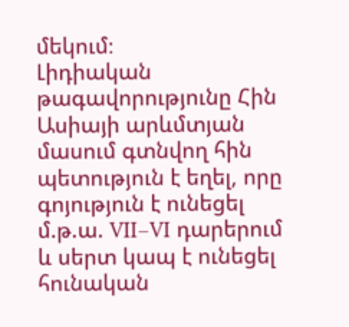մեկում։
Լիդիական թագավորությունը Հին Ասիայի արևմտյան մասում գտնվող հին պետություն է եղել, որը գոյություն է ունեցել մ.թ.ա. VII–VI դարերում և սերտ կապ է ունեցել հունական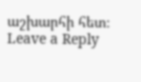աշխարհի հետ։
Leave a Reply